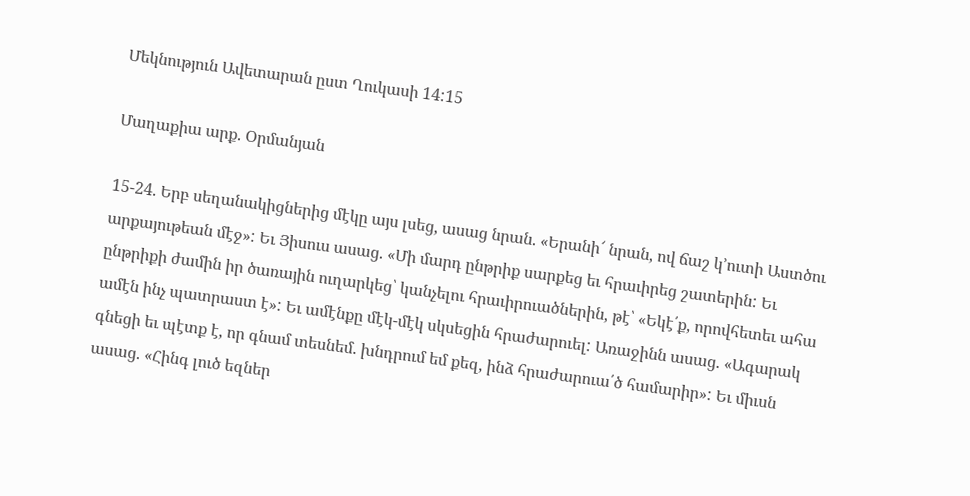Մեկնություն Ավետարան ըստ Ղուկասի 14:15

Մաղաքիա արք. Օրմանյան

15-24. Երբ սեղանակիցներից մէկը այս լսեց, ասաց նրան. «Երանի՜ նրան, ով ճաշ կ՚ուտի Աստծու արքայութեան մէջ»: Եւ Յիսուս ասաց. «Մի մարդ ընթրիք սարքեց եւ հրաւիրեց շատերին: Եւ ընթրիքի ժամին իր ծառային ուղարկեց՝ կանչելու հրաւիրուածներին, թէ՝ «Եկէ՛ք, որովհետեւ ահա ամէն ինչ պատրաստ է»: Եւ ամէնքը մէկ-մէկ սկսեցին հրաժարուել: Առաջինն ասաց. «Ագարակ գնեցի եւ պէտք է, որ գնամ տեսնեմ. խնդրում եմ քեզ, ինձ հրաժարուա՛ծ համարիր»: Եւ միւսն ասաց. «Հինգ լուծ եզներ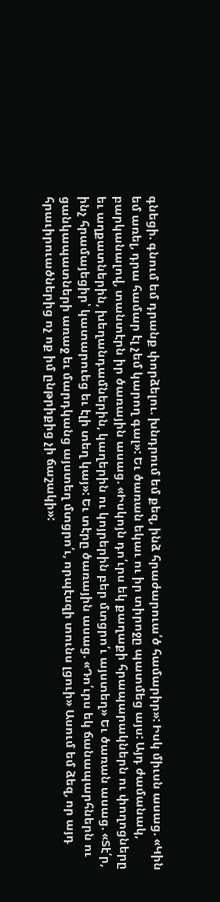գնեցի. գնում եմ դրանք փորձելու. խնդրում եմ քեզ, ինձ հրաժարուա՛ծ համարիր»: Իսկ միւսն ասաց. «Կին եմ առել, դրա համար էլ չեմ կարող գալ»: Եւ ծառան եկաւ ու իր տիրոջը պատմեց այս: Այդ ժամանակ, բարկանալով, տանտէրն իր ծառային ասաց. «Իսկոյն դո՛ւրս եկ քաղաքի հրապարակներն ու փողոցները եւ աղքատներին, խեղանդամներին, կաղերին ու կոյրերին բեր մտցրո՛ւ այստեղ» Եւ ծառան ասաց. «Տէ՛ր, ինչ հրամայեցիր՝ կատարուեց եւ էլի տեղ կայ»: Եւ տէրը ծառային ասաց. «Դո՛ւրս եկ ճանապարհներն ու ցանկապատների առաջ եւ մարդկանց այստեղ մտցրո՛ւ, որպէսզի տունս լցուի» Ասում եմ ձեզ, որ այդ հրաւիրուածներից ոչ ոք իմ ընթրիքից չի ճաշակի»: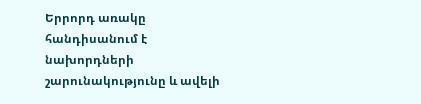Երրորդ առակը հանդիսանում է նախորդների շարունակությունը և ավելի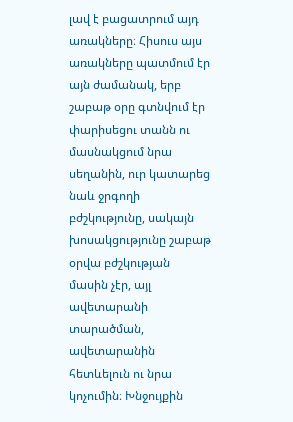լավ է բացատրում այդ առակները։ Հիսուս այս առակները պատմում էր այն ժամանակ, երբ շաբաթ օրը գտնվում էր փարիսեցու տանն ու մասնակցում նրա սեղանին, ուր կատարեց նաև ջրգողի բժշկությունը, սակայն խոսակցությունը շաբաթ օրվա բժշկության մասին չէր, այլ ավետարանի տարածման, ավետարանին հետևելուն ու նրա կոչումին։ Խնջույքին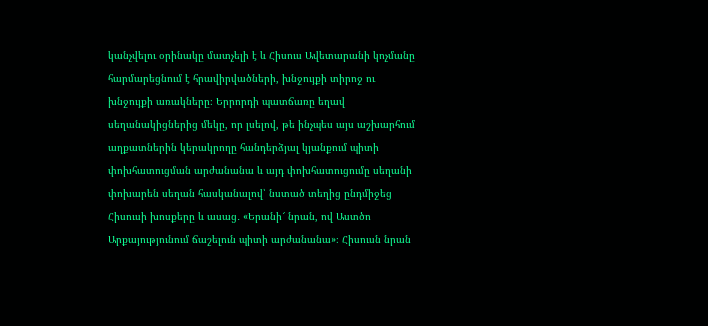կանչվելու օրինակը մատչելի է և Հիսուս Ավետարանի կոչմանը հարմարեցնում է հրավիրվածների, խնջույքի տիրոջ ու խնջույքի առակները։ Երրորդի պատճառը եղավ սեղանակիցներից մեկը, որ լսելով, թե ինչպես այս աշխարհում աղքատներին կերակրողը հանդերձյալ կյանքում պիտի փոխհատուցման արժանանա և այդ փոխհատուցումը սեղանի փոխարեն սեղան հասկանալով՝ նստած տեղից ընդմիջեց Հիսուսի խոսքերը և ասաց․ «Երանի՜ նրան, ով Աստծո Արքայությունում ճաշելուն պիտի արժանանա»։ Հիսուսն նրան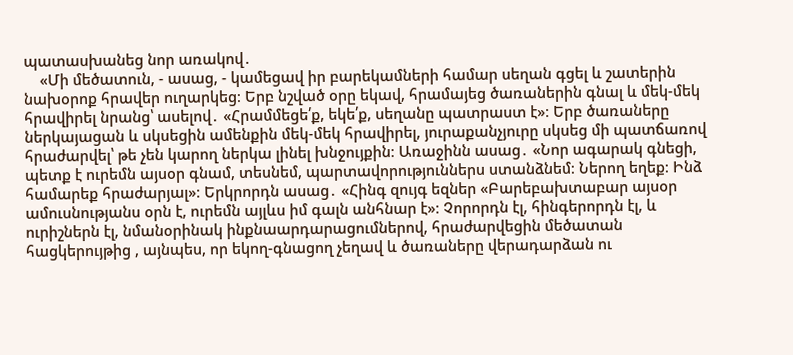պատասխանեց նոր առակով․
    «Մի մեծատուն, - ասաց, - կամեցավ իր բարեկամների համար սեղան գցել և շատերին նախօրոք հրավեր ուղարկեց։ Երբ նշված օրը եկավ, հրամայեց ծառաներին գնալ և մեկ-մեկ հրավիրել նրանց՝ ասելով․ «Հրամմեցե՛ք, եկե՛ք, սեղանը պատրաստ է»։ Երբ ծառաները ներկայացան և սկսեցին ամենքին մեկ-մեկ հրավիրել, յուրաքանչյուրը սկսեց մի պատճառով հրաժարվել՝ թե չեն կարող ներկա լինել խնջույքին։ Առաջինն ասաց․ «Նոր ագարակ գնեցի, պետք է ուրեմն այսօր գնամ, տեսնեմ, պարտավորություններս ստանձնեմ։ Ներող եղեք։ Ինձ համարեք հրաժարյալ»։ Երկրորդն ասաց․ «Հինգ զույգ եզներ «Բարեբախտաբար այսօր ամուսնությանս օրն է, ուրեմն այլևս իմ գալն անհնար է»։ Չորորդն էլ, հինգերորդն էլ, և ուրիշներն էլ, նմանօրինակ ինքնաարդարացումներով, հրաժարվեցին մեծատան հացկերույթից , այնպես, որ եկող-գնացող չեղավ և ծառաները վերադարձան ու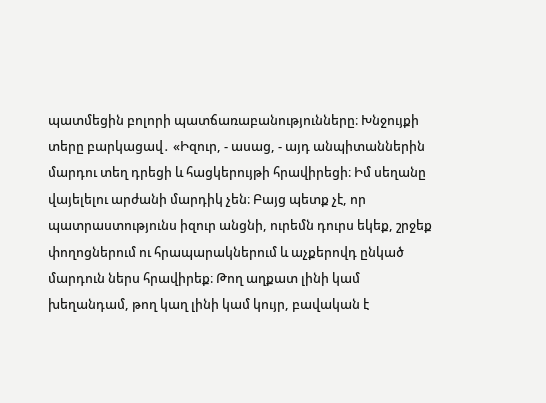պատմեցին բոլորի պատճառաբանությունները։ Խնջույքի տերը բարկացավ․ «Իզուր, - ասաց, - այդ անպիտաններին մարդու տեղ դրեցի և հացկերույթի հրավիրեցի։ Իմ սեղանը վայելելու արժանի մարդիկ չեն։ Բայց պետք չէ, որ պատրաստությունս իզուր անցնի, ուրեմն դուրս եկեք, շրջեք փողոցներում ու հրապարակներում և աչքերովդ ընկած մարդուն ներս հրավիրեք։ Թող աղքատ լինի կամ խեղանդամ, թող կաղ լինի կամ կույր, բավական է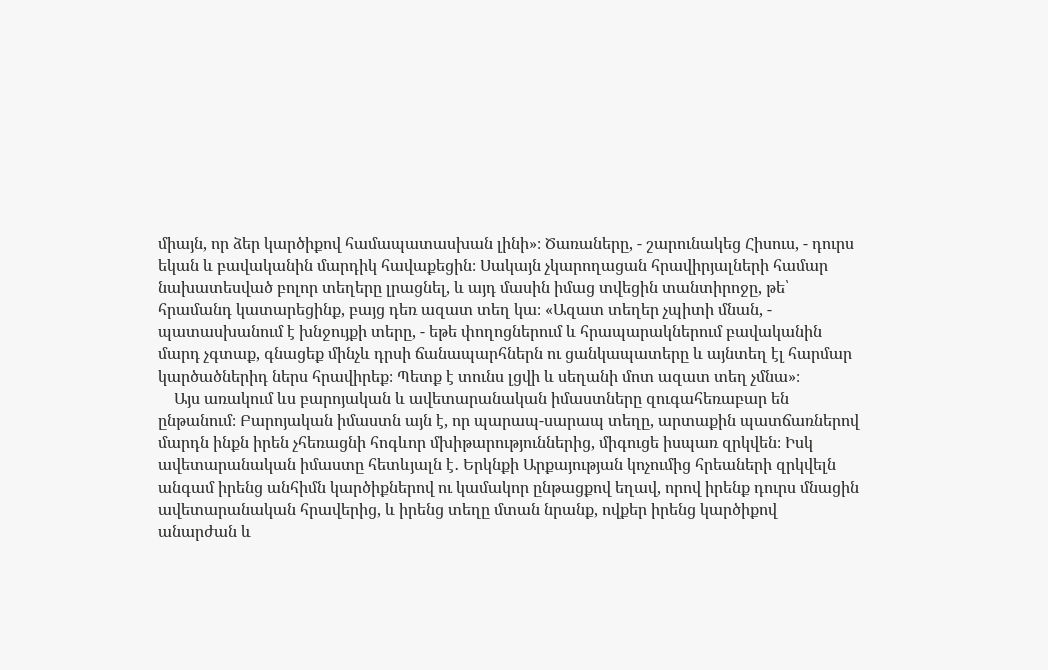միայն, որ ձեր կարծիքով համապատասխան լինի»։ Ծառաները, - շարունակեց Հիսուս, - դուրս եկան և բավականին մարդիկ հավաքեցին։ Սակայն չկարողացան հրավիրյալների համար նախատեսված բոլոր տեղերը լրացնել, և այդ մասին իմաց տվեցին տանտիրոջը, թե՝ հրամանդ կատարեցինք, բայց դեռ ազատ տեղ կա։ «Ազատ տեղեր չպիտի մնան, - պատասխանում է խնջույքի տերը, - եթե փողոցներում և հրապարակներում բավականին մարդ չգտաք, գնացեք մինչև դրսի ճանապարհներն ու ցանկապատերը և այնտեղ էլ հարմար կարծածներիդ ներս հրավիրեք։ Պետք է տունս լցվի և սեղանի մոտ ազատ տեղ չմնա»։
    Այս առակում ևս բարոյական և ավետարանական իմաստները զուգահեռաբար են ընթանում։ Բարոյական իմաստն այն է, որ պարապ-սարապ տեղը, արտաքին պատճառներով մարդն ինքն իրեն չհեռացնի հոգևոր մխիթարություններից, միգուցե իսպառ զրկվեն։ Իսկ ավետարանական իմաստը հետևյալն է․ Երկնքի Արքայության կոչումից հրեաների զրկվելն անգամ իրենց անհիմն կարծիքներով ու կամակոր ընթացքով եղավ, որով իրենք դուրս մնացին ավետարանական հրավերից, և իրենց տեղը մտան նրանք, ովքեր իրենց կարծիքով
անարժան և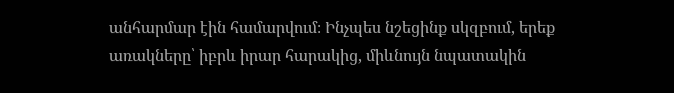անհարմար էին համարվում։ Ինչպես նշեցինք սկզբում, երեք առակները՝ իբրև իրար հարակից, միևնույն նպատակին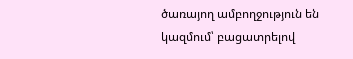ծառայող ամբողջություն են կազմում՝ բացատրելով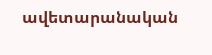ավետարանական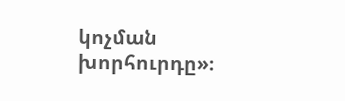կոչման խորհուրդը»։